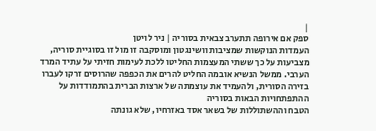|
ספק אם אירופה תתערב צבאית בסוריה | ניר לויטן
העמדות הנוקשות שמציבות וושינגטון ומוסקבה זו מול זו בסוגיית סוריה, מצביעות על כך ששתי המעצמות החליטו ללכת לעימות חזיתי על עתיד המרד הערבי. ממשל הנשיא אובמה החליט להרים את הכפפה שהרוסים זרקו לעברו בזירה הסורית, ולהעמיד את עוצמתה של ארצות הברית בהתמודדות על ההתפתחויות הבאות בסוריה
הטבח וההשתוללות של בשאר אסד באזרחיו, שלא גונתה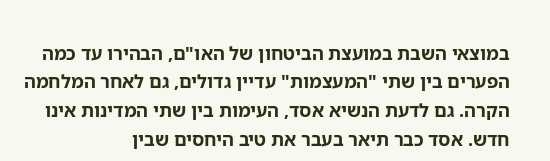במוצאי השבת במועצת הביטחון של האו"ם, הבהירו עד כמה הפערים בין שתי "המעצמות" עדיין גדולים, גם לאחר המלחמה הקרה. גם לדעת הנשיא אסד, העימות בין שתי המדינות אינו חדש. אסד כבר תיאר בעבר את טיב היחסים שבין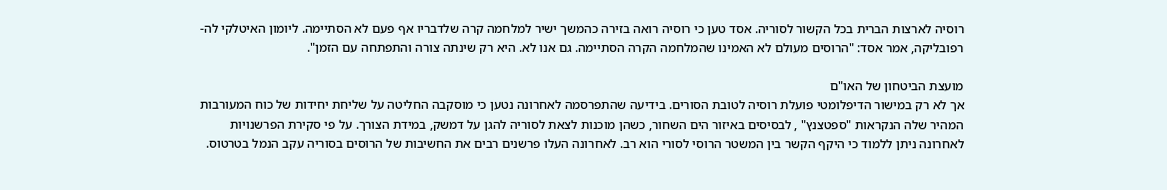רוסיה לארצות הברית בכל הקשור לסוריה. אסד טען כי רוסיה רואה בזירה כהמשך ישיר למלחמה קרה שלדבריו אף פעם לא הסתיימה. ליומון האיטלקי לה-רפובליקה, אמר אסד: "הרוסים מעולם לא האמינו שהמלחמה הקרה הסתיימה. גם אנו לא. היא רק שינתה צורה והתפתחה עם הזמן".

מועצת הביטחון של האו"ם
אך לא רק במישור הדיפלומטי פועלת רוסיה לטובת הסורים. בידיעה שהתפרסמה לאחרונה נטען כי מוסקבה החליטה על שליחת יחידות של כוח המעורבות המהיר שלה הנקראות "ספטצנץ" , לבסיסים באיזור הים השחור, כשהן מוכנות לצאת לסוריה להגן על דמשק, במידת הצורך. על פי סקירת הפרשנויות לאחרונה ניתן ללמוד כי היקף הקשר בין המשטר הרוסי לסורי הוא רב. לאחרונה העלו פרשנים רבים את החשיבות של הרוסים בסוריה עקב הנמל בטרטוס.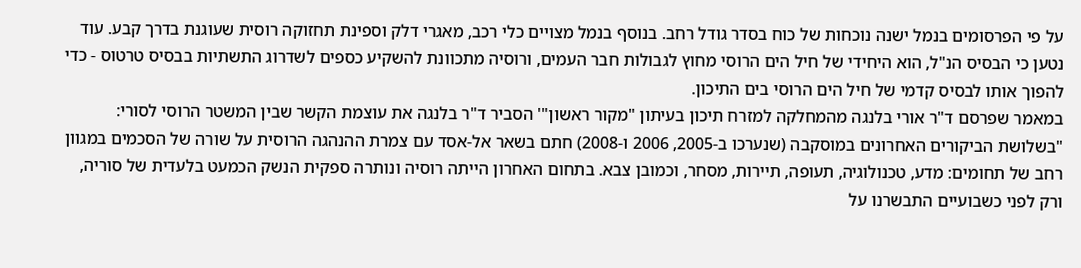על פי הפרסומים בנמל ישנה נוכחות של כוח בסדר גודל רחב. בנוסף בנמל מצויים כלי רכב, מאגרי דלק וספינת תחזוקה רוסית שעוגנת בדרך קבע. עוד נטען כי הבסיס הנ"ל, הוא היחידי של חיל הים הרוסי מחוץ לגבולות חבר העמים, ורוסיה מתכוונת להשקיע כספים לשדרוג התשתיות בבסיס טרטוס - כדי להפוך אותו לבסיס קדמי של חיל הים הרוסי בים התיכון.
במאמר שפרסם ד"ר אורי בלנגה מהמחלקה למזרח תיכון בעיתון "מקור ראשון"' הסביר ד"ר בלנגה את עוצמת הקשר שבין המשטר הרוסי לסורי: "בשלושת הביקורים האחרונים במוסקבה (שנערכו ב-2005, 2006 ו-2008) חתם בשאר אל-אסד עם צמרת ההנהגה הרוסית על שורה של הסכמים במגוון רחב של תחומים: מדע, טכנולוגיה, תעופה, תיירות, מסחר, וכמובן צבא. בתחום האחרון הייתה רוסיה ונותרה ספקית הנשק הכמעט בלעדית של סוריה, ורק לפני כשבועיים התבשרנו על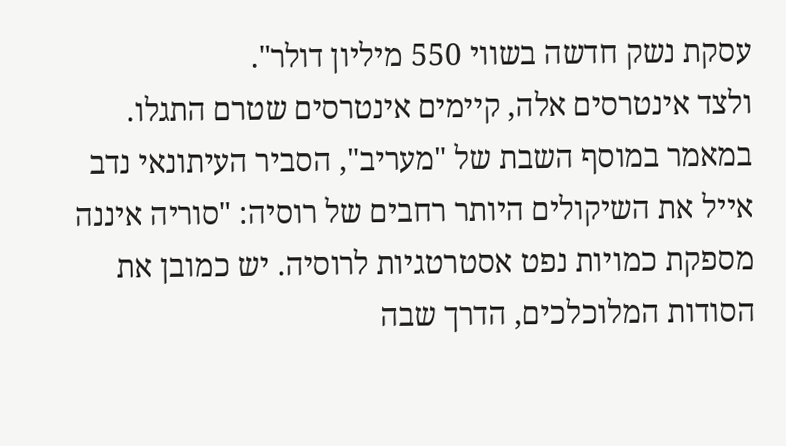עסקת נשק חדשה בשווי 550 מיליון דולר".
ולצד אינטרסים אלה, קיימים אינטרסים שטרם התגלו. במאמר במוסף השבת של "מעריב", הסביר העיתונאי נדב אייל את השיקולים היותר רחבים של רוסיה: "סוריה איננה מספקת כמויות נפט אסטרטגיות לרוסיה. יש כמובן את הסודות המלוכלכים, הדרך שבה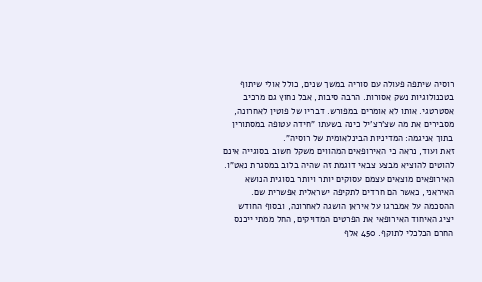רוסיה שיתפה פעולה עם סוריה במשך שנים, כולל אולי שיתוף בטכנולוגיות נשק אסורות. הרבה סיבות, אבל נחוץ גם מרכיב אסטרטגי. אותו לא אומרים במפורש. דבריו של פוטין לאחרונה, מסבירים את מה שצ'רצ'יל כינה בשעתו "חידה עטופה במסתורין בתוך אניגמה: המדיניות הבינלאומית של רוסיה".
זאת ועוד, נראה כי האירופאים המהווים משקל חשוב בסוגייה אינם להוטים להוציא מבצע צבאי דוגמת זה שהיה בלוב במסגרת נאט"ו. האירופאים מוצאים עצמם עסוקים יותר ויותר בסוגית הנושא האיראני, כאשר הם חרדים לתקיפה ישראלית אפשרית שם. ההסכמה על אמברגו על איראן הושגה לאחרונה, ובסוף החודש יציג האיחוד האירופאי את הפרטים המדויקים, החל ממתי ייכנס החרם הכלכלי לתוקף. 450 אלף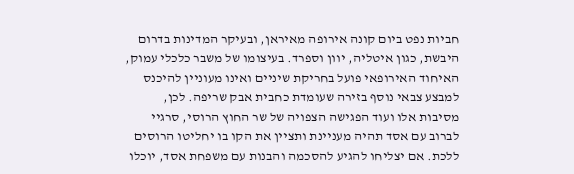חביות נפט ביום קונה אירופה מאיראן, ובעיקר המדינות בדרום היבשת, כגון איטליה, יוון וספרד. בעיצומו של משבר כלכלי עמוק, האיחוד האירופאי פועל בחריקת שיניים ואינו מעוניין להיכנס למבצע צבאי נוסף בזירה שעומדת כחבית אבק שריפה. לכן, מסיבות אלו ועוד הפגישה הצפויה של שר החוץ הרוסי, סרגיי לברוב עם אסד תהיה מעניינת ותציין את הקו בו יחליטו הרוסים ללכת. אם יצליחו להגיע להסכמה והבנות עם משפחת אסד, יוכלו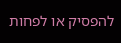להפסיק או לפחות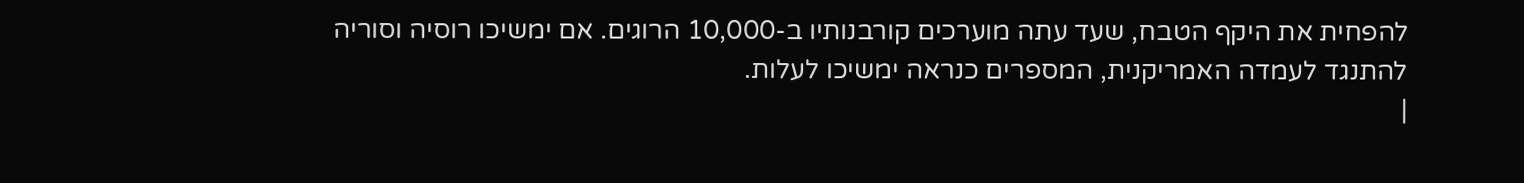להפחית את היקף הטבח, שעד עתה מוערכים קורבנותיו ב-10,000 הרוגים. אם ימשיכו רוסיה וסוריה להתנגד לעמדה האמריקנית, המספרים כנראה ימשיכו לעלות.
|